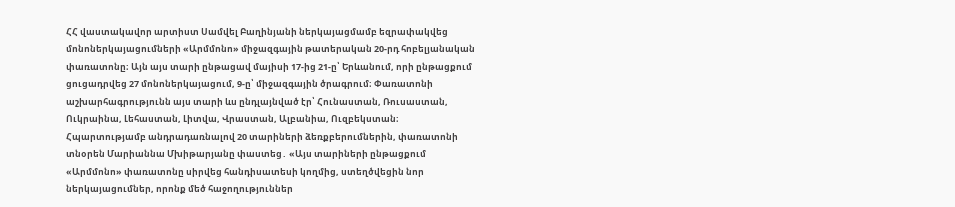ՀՀ վաստակավոր արտիստ Սամվել Բաղինյանի ներկայացմամբ եզրափակվեց մոնոներկայացումների «Արմմոնո» միջազգային թատերական 20-րդ հոբելյանական փառատոնը։ Այն այս տարի ընթացավ մայիսի 17-ից 21-ը՝ Երևանում, որի ընթացքում ցուցադրվեց 27 մոնոներկայացում, 9-ը՝ միջազգային ծրագրում։ Փառատոնի աշխարհագրությունն այս տարի ևս ընդլայնված էր՝ Հունաստան, Ռուսաստան, Ուկրաինա, Լեհաստան, Լիտվա, Վրաստան, Ալբանիա, Ուզբեկստան։
Հպարտությամբ անդրադառնալով 20 տարիների ձեռքբերումներին, փառատոնի տնօրեն Մարիաննա Մխիթարյանը փաստեց․ «Այս տարիների ընթացքում «Արմմոնո» փառատոնը սիրվեց հանդիսատեսի կողմից, ստեղծվեցին նոր ներկայացումներ, որոնք մեծ հաջողություններ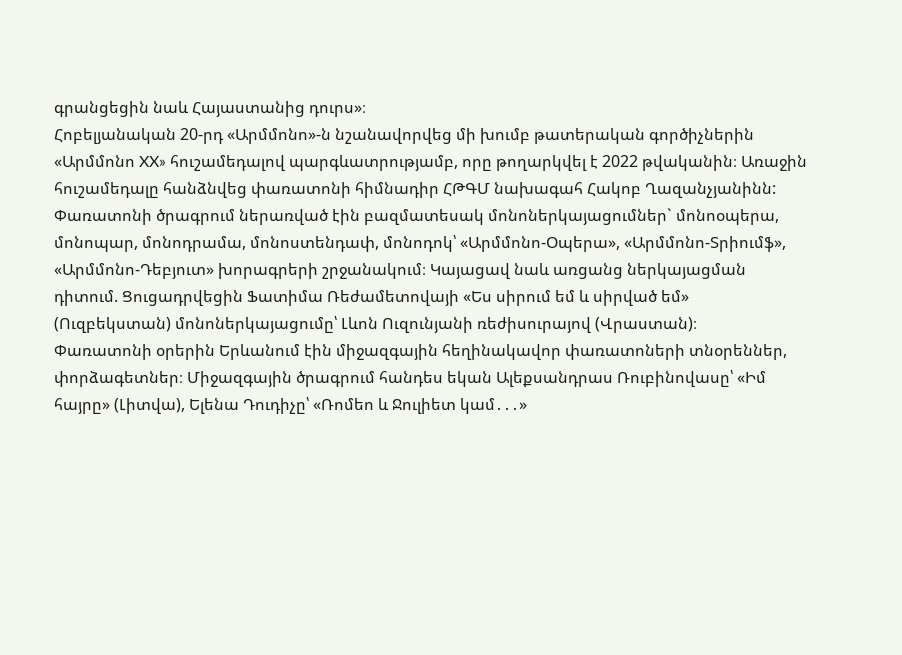գրանցեցին նաև Հայաստանից դուրս»։
Հոբելյանական 20-րդ «Արմմոնո»-ն նշանավորվեց մի խումբ թատերական գործիչներին «Արմմոնո XX» հուշամեդալով պարգևատրությամբ, որը թողարկվել է 2022 թվականին։ Առաջին հուշամեդալը հանձնվեց փառատոնի հիմնադիր ՀԹԳՄ նախագահ Հակոբ Ղազանչյանինն:
Փառատոնի ծրագրում ներառված էին բազմատեսակ մոնոներկայացումներ` մոնոօպերա, մոնոպար, մոնոդրամա, մոնոստենդափ, մոնոդոկ՝ «Արմմոնո-Օպերա», «Արմմոնո-Տրիումֆ», «Արմմոնո-Դեբյուտ» խորագրերի շրջանակում։ Կայացավ նաև առցանց ներկայացման դիտում. Ցուցադրվեցին Ֆատիմա Ռեժամետովայի «Ես սիրում եմ և սիրված եմ» (Ուզբեկստան) մոնոներկայացումը՝ Լևոն Ուզունյանի ռեժիսուրայով (Վրաստան)։
Փառատոնի օրերին Երևանում էին միջազգային հեղինակավոր փառատոների տնօրեններ, փորձագետներ։ Միջազգային ծրագրում հանդես եկան Ալեքսանդրաս Ռուբինովասը՝ «Իմ հայրը» (Լիտվա), Ելենա Դուդիչը՝ «Ռոմեո և Ջուլիետ կամ․․․»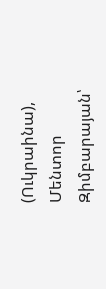(Ուկրաինա), Մենտոր Զիմբարայան՝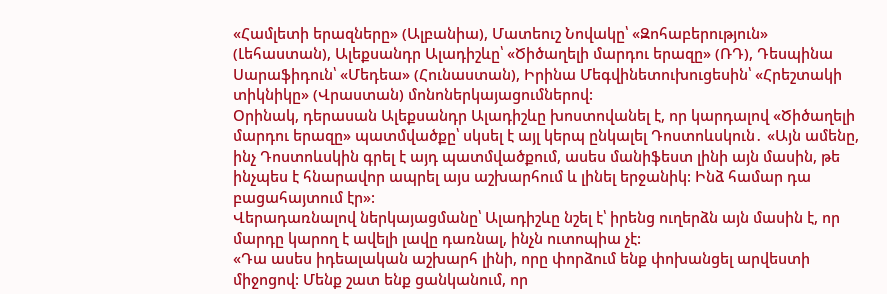«Համլետի երազները» (Ալբանիա), Մատեուշ Նովակը՝ «Զոհաբերություն» (Լեհաստան), Ալեքսանդր Ալադիշևը՝ «Ծիծաղելի մարդու երազը» (ՌԴ), Դեսպինա Սարաֆիդուն՝ «Մեդեա» (Հունաստան), Իրինա Մեգվինետուխուցեսին՝ «Հրեշտակի տիկնիկը» (Վրաստան) մոնոներկայացումներով:
Օրինակ, դերասան Ալեքսանդր Ալադիշևը խոստովանել է, որ կարդալով «Ծիծաղելի մարդու երազը» պատմվածքը՝ սկսել է այլ կերպ ընկալել Դոստոևսկուն․ «Այն ամենը, ինչ Դոստոևսկին գրել է այդ պատմվածքում, ասես մանիֆեստ լինի այն մասին, թե ինչպես է հնարավոր ապրել այս աշխարհում և լինել երջանիկ: Ինձ համար դա բացահայտում էր»:
Վերադառնալով ներկայացմանը՝ Ալադիշևը նշել է՝ իրենց ուղերձն այն մասին է, որ մարդը կարող է ավելի լավը դառնալ, ինչն ուտոպիա չէ:
«Դա ասես իդեալական աշխարհ լինի, որը փորձում ենք փոխանցել արվեստի միջոցով: Մենք շատ ենք ցանկանում, որ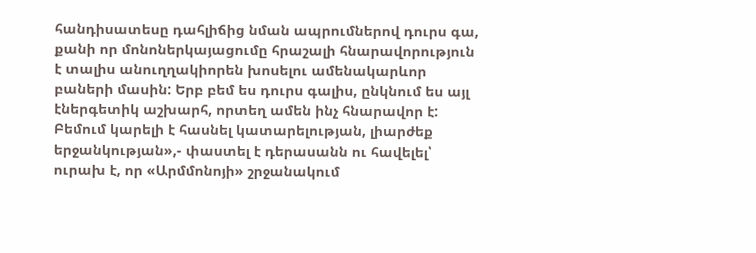հանդիսատեսը դահլիճից նման ապրումներով դուրս գա, քանի որ մոնոներկայացումը հրաշալի հնարավորություն է տալիս անուղղակիորեն խոսելու ամենակարևոր բաների մասին: Երբ բեմ ես դուրս գալիս, ընկնում ես այլ էներգետիկ աշխարհ, որտեղ ամեն ինչ հնարավոր է: Բեմում կարելի է հասնել կատարելության, լիարժեք երջանկության»,- փաստել է դերասանն ու հավելել՝ ուրախ է, որ «Արմմոնոյի» շրջանակում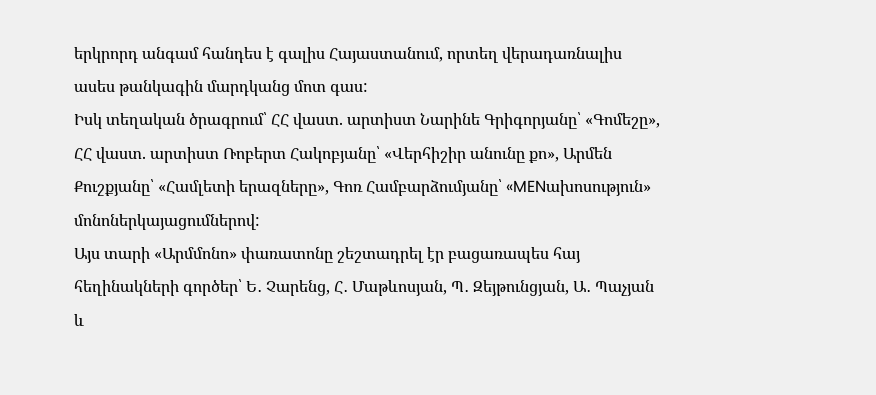երկրորդ անգամ հանդես է գալիս Հայաստանում, որտեղ վերադառնալիս ասես թանկագին մարդկանց մոտ գաս:
Իսկ տեղական ծրագրում՝ ՀՀ վաստ. արտիստ Նարինե Գրիգորյանը՝ «Գոմեշը», ՀՀ վաստ. արտիստ Ռոբերտ Հակոբյանը՝ «Վերհիշիր անունը քո», Արմեն Քուշքյանը՝ «Համլետի երազները», Գոռ Համբարձումյանը՝ «MENախոսություն» մոնոներկայացումներով:
Այս տարի «Արմմոնո» փառատոնը շեշտադրել էր բացառապես հայ հեղինակների գործեր՝ Ե․ Չարենց, Հ․ Մաթևոսյան, Պ․ Զեյթունցյան, Ա․ Պաչյան և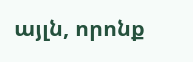այլն, որոնք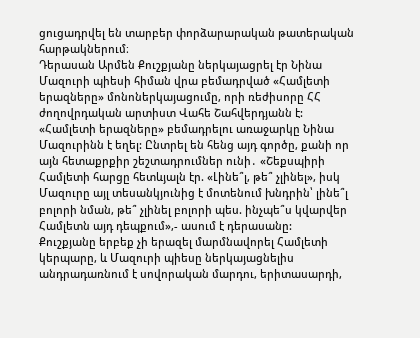ցուցադրվել են տարբեր փորձարարական թատերական հարթակներում։
Դերասան Արմեն Քուշքյանը ներկայացրել էր Նինա Մազուրի պիեսի հիման վրա բեմադրված «Համլետի երազները» մոնոներկայացումը, որի ռեժիսորը ՀՀ ժողովրդական արտիստ Վահե Շահվերդյանն է:
«Համլետի երազները» բեմադրելու առաջարկը Նինա Մազուրինն է եղել: Ընտրել են հենց այդ գործը, քանի որ այն հետաքրքիր շեշտադրումներ ունի․ «Շեքսպիրի Համլետի հարցը հետևյալն էր. «Լինե՞լ, թե՞ չլինել», իսկ Մազուրը այլ տեսանկյունից է մոտենում խնդրին՝ լինե՞լ բոլորի նման, թե՞ չլինել բոլորի պես. ինչպե՞ս կվարվեր Համլետն այդ դեպքում»,- ասում է դերասանը:
Քուշքյանը երբեք չի երազել մարմնավորել Համլետի կերպարը, և Մազուրի պիեսը ներկայացնելիս անդրադառնում է սովորական մարդու, երիտասարդի,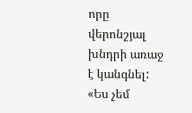որը վերոնշյալ խնդրի առաջ է կանգնել: «Ես չեմ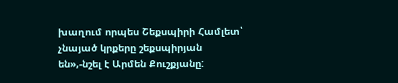խաղում որպես Շեքսպիրի Համլետ՝ չնայած կրքերը շեքսպիրյան են»,-նշել է Արմեն Քուշքյանը: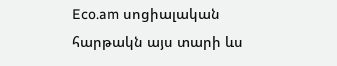Eco.am սոցիալական հարթակն այս տարի ևս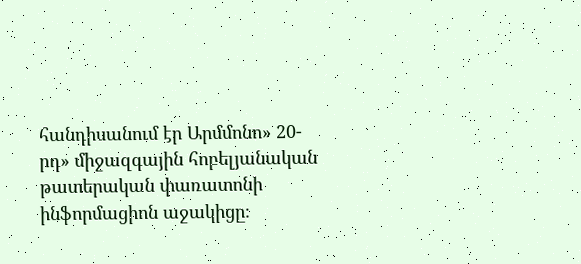հանդիսանում էր Արմմոնո» 20-րդ» միջազգային հոբելյանական թատերական փառատոնի ինֆորմացիոն աջակիցը։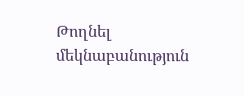Թողնել մեկնաբանություն